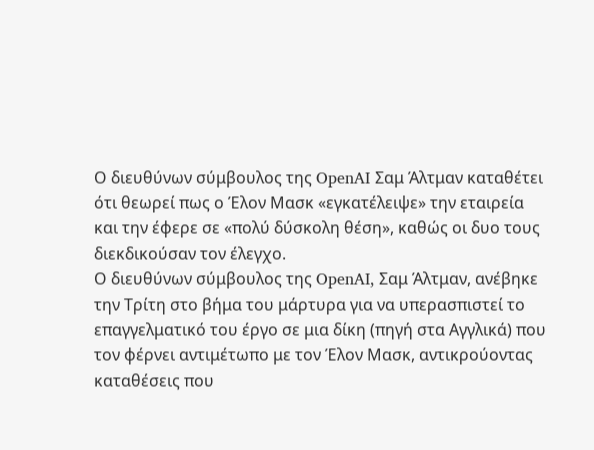Ο διευθύνων σύμβουλος της OpenAI Σαμ Άλτμαν καταθέτει ότι θεωρεί πως ο Έλον Μασκ «εγκατέλειψε» την εταιρεία και την έφερε σε «πολύ δύσκολη θέση», καθώς οι δυο τους διεκδικούσαν τον έλεγχο.
Ο διευθύνων σύμβουλος της OpenAI, Σαμ Άλτμαν, ανέβηκε την Τρίτη στο βήμα του μάρτυρα για να υπερασπιστεί το επαγγελματικό του έργο σε μια δίκη (πηγή στα Αγγλικά) που τον φέρνει αντιμέτωπο με τον Έλον Μασκ, αντικρούοντας καταθέσεις που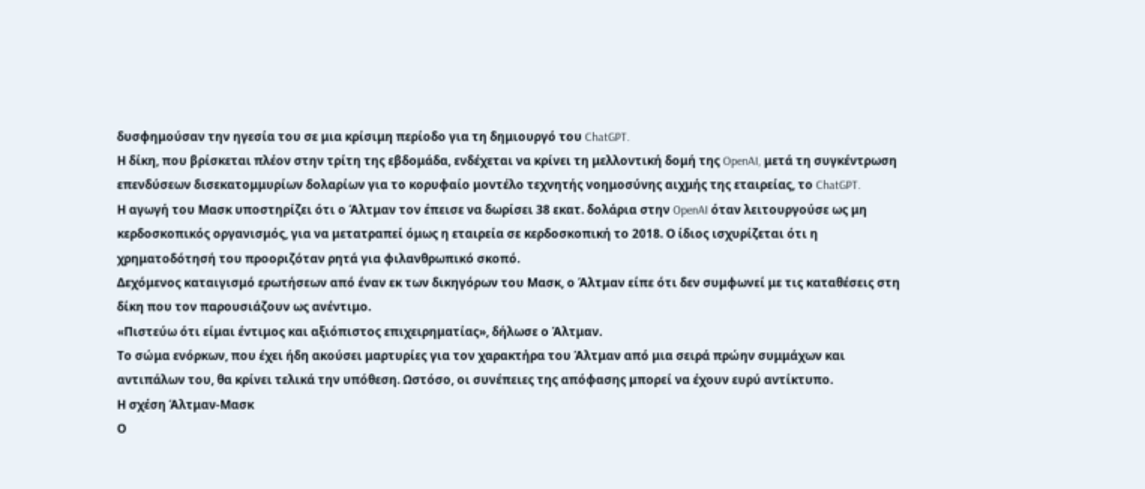δυσφημούσαν την ηγεσία του σε μια κρίσιμη περίοδο για τη δημιουργό του ChatGPT.
Η δίκη, που βρίσκεται πλέον στην τρίτη της εβδομάδα, ενδέχεται να κρίνει τη μελλοντική δομή της OpenAI, μετά τη συγκέντρωση επενδύσεων δισεκατομμυρίων δολαρίων για το κορυφαίο μοντέλο τεχνητής νοημοσύνης αιχμής της εταιρείας, το ChatGPT.
Η αγωγή του Μασκ υποστηρίζει ότι ο Άλτμαν τον έπεισε να δωρίσει 38 εκατ. δολάρια στην OpenAI όταν λειτουργούσε ως μη κερδοσκοπικός οργανισμός, για να μετατραπεί όμως η εταιρεία σε κερδοσκοπική το 2018. Ο ίδιος ισχυρίζεται ότι η χρηματοδότησή του προοριζόταν ρητά για φιλανθρωπικό σκοπό.
Δεχόμενος καταιγισμό ερωτήσεων από έναν εκ των δικηγόρων του Μασκ, ο Άλτμαν είπε ότι δεν συμφωνεί με τις καταθέσεις στη δίκη που τον παρουσιάζουν ως ανέντιμο.
«Πιστεύω ότι είμαι έντιμος και αξιόπιστος επιχειρηματίας», δήλωσε ο Άλτμαν.
Το σώμα ενόρκων, που έχει ήδη ακούσει μαρτυρίες για τον χαρακτήρα του Άλτμαν από μια σειρά πρώην συμμάχων και αντιπάλων του, θα κρίνει τελικά την υπόθεση. Ωστόσο, οι συνέπειες της απόφασης μπορεί να έχουν ευρύ αντίκτυπο.
Η σχέση Άλτμαν-Μασκ
Ο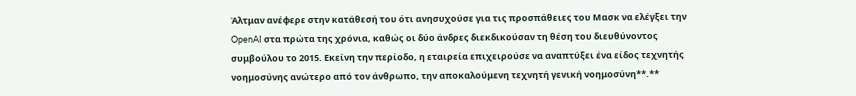Άλτμαν ανέφερε στην κατάθεσή του ότι ανησυχούσε για τις προσπάθειες του Μασκ να ελέγξει την OpenAI στα πρώτα της χρόνια, καθώς οι δύο άνδρες διεκδικούσαν τη θέση του διευθύνοντος συμβούλου το 2015. Εκείνη την περίοδο, η εταιρεία επιχειρούσε να αναπτύξει ένα είδος τεχνητής νοημοσύνης ανώτερο από τον άνθρωπο, την αποκαλούμενη τεχνητή γενική νοημοσύνη**.**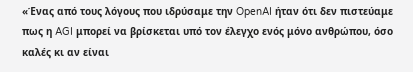«Ένας από τους λόγους που ιδρύσαμε την OpenAI ήταν ότι δεν πιστεύαμε πως η AGI μπορεί να βρίσκεται υπό τον έλεγχο ενός μόνο ανθρώπου, όσο καλές κι αν είναι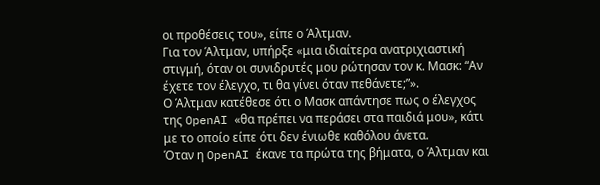οι προθέσεις του», είπε ο Άλτμαν.
Για τον Άλτμαν, υπήρξε «μια ιδιαίτερα ανατριχιαστική στιγμή, όταν οι συνιδρυτές μου ρώτησαν τον κ. Μασκ: “Αν έχετε τον έλεγχο, τι θα γίνει όταν πεθάνετε;”».
Ο Άλτμαν κατέθεσε ότι ο Μασκ απάντησε πως ο έλεγχος της OpenAI «θα πρέπει να περάσει στα παιδιά μου», κάτι με το οποίο είπε ότι δεν ένιωθε καθόλου άνετα.
Όταν η OpenAI έκανε τα πρώτα της βήματα, ο Άλτμαν και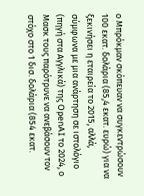ο Μπρόκμαν σκόπευαν να συγκεντρώσουν 100 εκατ. δολάρια (85,4 εκατ. ευρώ) για να ξεκινήσει η εταιρεία το 2015, αλλά, σύμφωνα με μια ανάρτηση σε ιστολόγιο (πηγή στα Αγγλικά) της OpenAI το 2024, ο Μασκ τους παρότρυνε να ανεβάσουν τον στόχο στο 1 δισ. δολάρια (854 εκατ.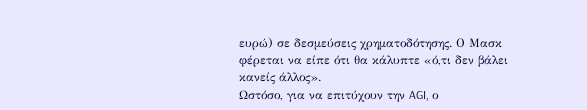ευρώ) σε δεσμεύσεις χρηματοδότησης. Ο Μασκ φέρεται να είπε ότι θα κάλυπτε «ό,τι δεν βάλει κανείς άλλος».
Ωστόσο, για να επιτύχουν την AGI, ο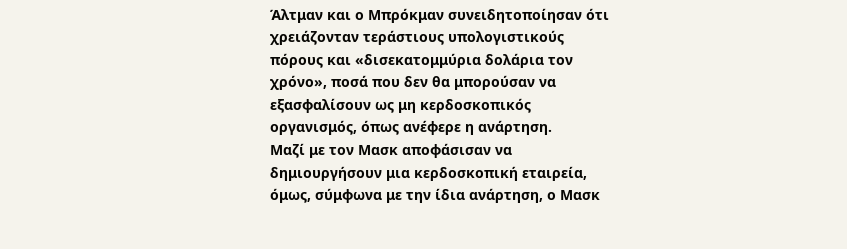Άλτμαν και ο Μπρόκμαν συνειδητοποίησαν ότι χρειάζονταν τεράστιους υπολογιστικούς πόρους και «δισεκατομμύρια δολάρια τον χρόνο», ποσά που δεν θα μπορούσαν να εξασφαλίσουν ως μη κερδοσκοπικός οργανισμός, όπως ανέφερε η ανάρτηση.
Μαζί με τον Μασκ αποφάσισαν να δημιουργήσουν μια κερδοσκοπική εταιρεία, όμως, σύμφωνα με την ίδια ανάρτηση, ο Μασκ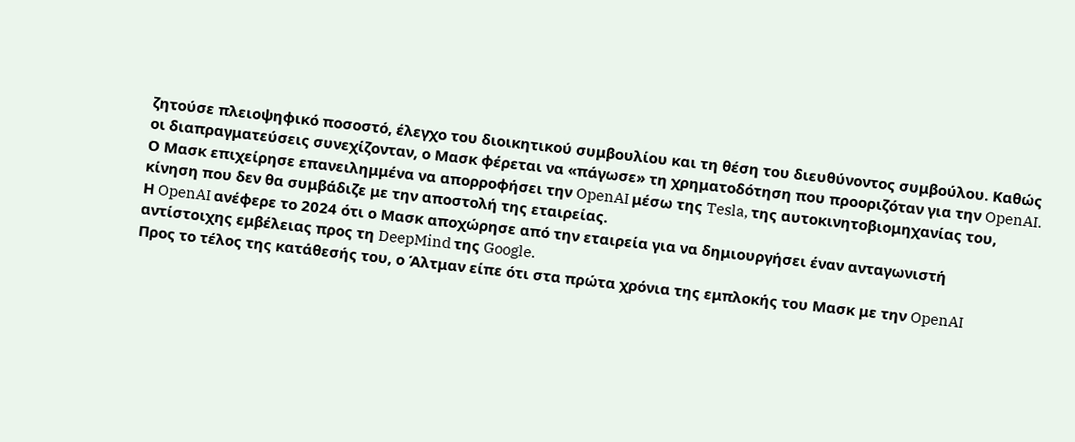ζητούσε πλειοψηφικό ποσοστό, έλεγχο του διοικητικού συμβουλίου και τη θέση του διευθύνοντος συμβούλου. Καθώς οι διαπραγματεύσεις συνεχίζονταν, ο Μασκ φέρεται να «πάγωσε» τη χρηματοδότηση που προοριζόταν για την OpenAI.
Ο Μασκ επιχείρησε επανειλημμένα να απορροφήσει την OpenAI μέσω της Tesla, της αυτοκινητοβιομηχανίας του, κίνηση που δεν θα συμβάδιζε με την αποστολή της εταιρείας.
Η OpenAI ανέφερε το 2024 ότι ο Μασκ αποχώρησε από την εταιρεία για να δημιουργήσει έναν ανταγωνιστή αντίστοιχης εμβέλειας προς τη DeepMind της Google.
Προς το τέλος της κατάθεσής του, ο Άλτμαν είπε ότι στα πρώτα χρόνια της εμπλοκής του Μασκ με την OpenAI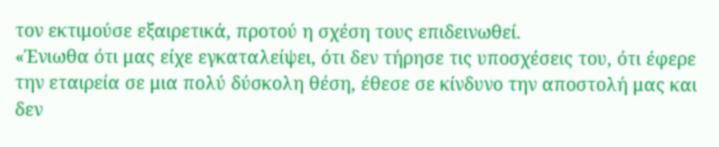τον εκτιμούσε εξαιρετικά, προτού η σχέση τους επιδεινωθεί.
«Ένιωθα ότι μας είχε εγκαταλείψει, ότι δεν τήρησε τις υποσχέσεις του, ότι έφερε την εταιρεία σε μια πολύ δύσκολη θέση, έθεσε σε κίνδυνο την αποστολή μας και δεν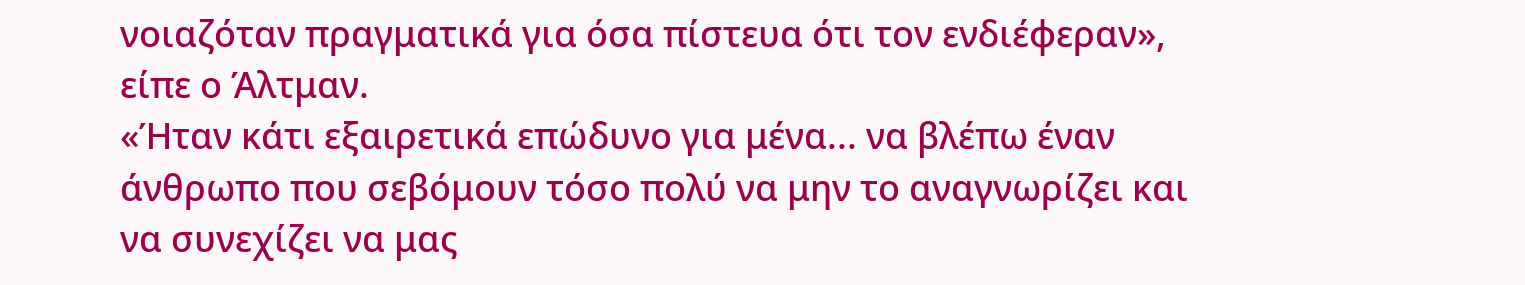νοιαζόταν πραγματικά για όσα πίστευα ότι τον ενδιέφεραν», είπε ο Άλτμαν.
«Ήταν κάτι εξαιρετικά επώδυνο για μένα... να βλέπω έναν άνθρωπο που σεβόμουν τόσο πολύ να μην το αναγνωρίζει και να συνεχίζει να μας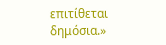επιτίθεται δημόσια.»